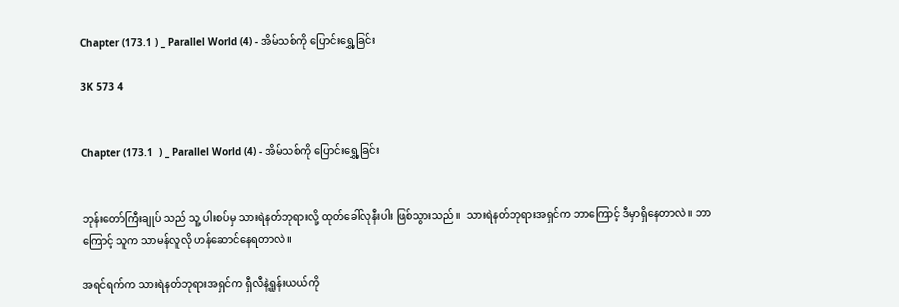Chapter (173.1 ) _ Parallel World (4) - အိမ်သစ်ကို ပြောင်းရွှေ့ခြင်း

3K 573 4


Chapter (173.1  ) _ Parallel World (4) - အိမ်သစ်ကို ပြောင်းရွှေ့ခြင်း


ဘုန်းတော်ကြီးချုပ် သည် သူ့ ပါးစပ်မှ သားရဲနတ်ဘုရားလို့ ထုတ်ခေါ်လုနီးပါး ဖြစ်သွားသည်။  သားရဲနတ်ဘုရားအရှင်က ဘာကြောင့် ဒီမှာရှိနေတာလဲ။ ဘာကြောင့် သူက သာမန်လူလို ဟန်ဆောင်နေရတာလဲ။

အရင်ရက်က သားရဲနတ်ဘုရားအရှင်က ရှီလီနဲ့ရှုန်းယယ်ကို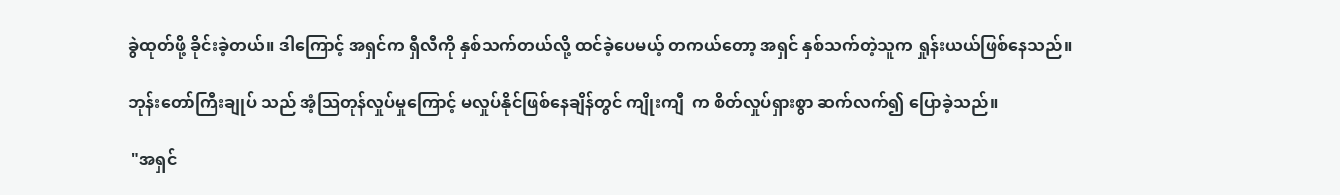ခွဲထုတ်ဖို့ ခိုင်းခဲ့တယ်။ ဒါကြောင့် အရှင်က ရှီလီကို နှစ်သက်တယ်လို့ ထင်ခဲ့ပေမယ့် တကယ်တော့ အရှင် နှစ်သက်တဲ့သူက ရှုန်းယယ်ဖြစ်နေသည်။

ဘုန်းတော်ကြီးချုပ် သည် အံ့သြတုန်လှုပ်မှုကြောင့် မလှုပ်နိုင်ဖြစ်နေချိန်တွင် ကျိုးကျီ  က စိတ်လှုပ်ရှားစွာ ဆက်လက်၍ ပြောခဲ့သည်။

 "အရှင်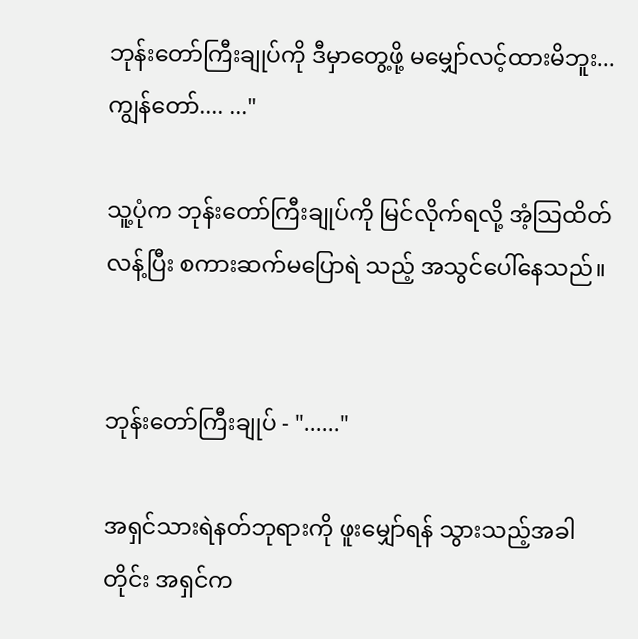ဘုန်းတော်ကြီးချုပ်ကို ဒီမှာတွေ့ဖို့ မမျှော်လင့်ထားမိဘူး...ကျွန်တော်.... ..."

သူ့ပုံက ဘုန်းတော်ကြီးချုပ်ကို မြင်လိုက်ရလို့ အံ့သြထိတ်လန့်ပြီး စကားဆက်မပြောရဲ သည့် အသွင်ပေါ်နေသည်။


ဘုန်းတော်ကြီးချုပ် - "......"

အရှင်သားရဲနတ်ဘုရားကို ဖူးမျှော်ရန် သွားသည့်အခါတိုင်း အရှင်က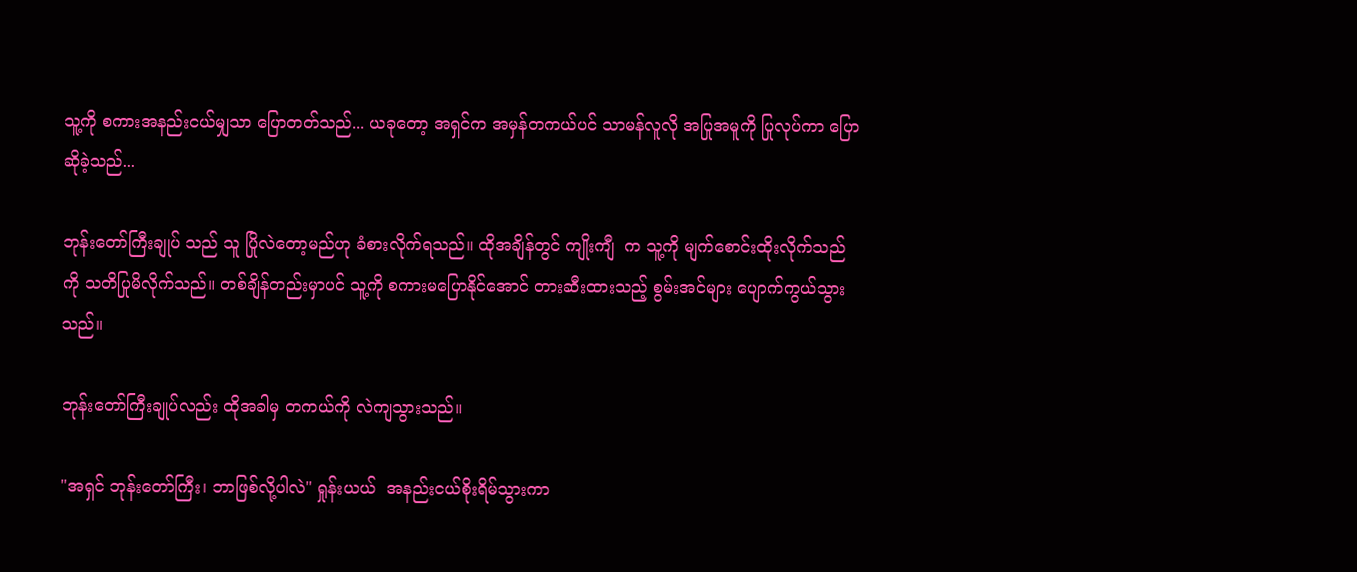သူ့ကို စကားအနည်းငယ်မျှသာ ပြောတတ်သည်... ယခုတော့ အရှင်က အမှန်တကယ်ပင် သာမန်လူလို အပြုအမူကို ပြုလုပ်ကာ ပြောဆိုခဲ့သည်...

ဘုန်းတော်ကြီးချုပ် သည် သူ ပြိုလဲတော့မည်ဟု ခံစားလိုက်ရသည်။ ထိုအချိန်တွင် ကျိုးကျီ  က သူ့ကို မျက်စောင်းထိုးလိုက်သည်ကို သတိပြုမိလိုက်သည်။ တစ်ချိန်တည်းမှာပင် သူ့ကို စကားမပြောနိုင်အောင် တားဆီးထားသည့် စွမ်းအင်များ ပျောက်ကွယ်သွားသည်။

ဘုန်းတော်ကြီးချုပ်လည်း ထိုအခါမှ တကယ်ကို လဲကျသွားသည်။

"အရှင် ဘုန်းတော်ကြီး၊ ဘာဖြစ်လို့ပါလဲ" ရှုန်းယယ်  အနည်းငယ်စိုးရိမ်သွားကာ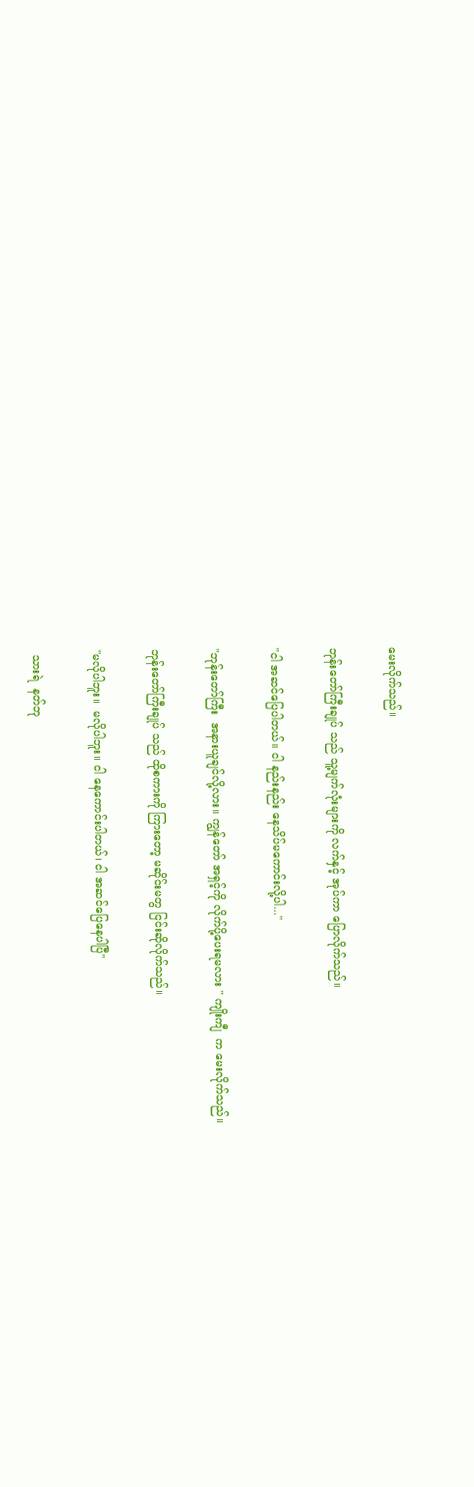မေးလိုက်သည်။

ဘုန်းတော်ကြီးချုပ် သည် သူ့မျက်လုံးများကို လက်နှင့် အုပ်ကာ ပြောလိုက်သည်။

"ငါ အဆင်ပြေပါတယ်။ ငါ နည်းနည်း နေသိပ်မကောင်းလို့ပါ..."

"ဘုန်းတော်ကြီး  အနားယူချင်လို့လား။ ကျွန်တော် အရှင့်ကို လိုက်ပို့ပေးရမလား " ကျိုးကျီ  က မေးလိုက်သည်။

ဘုန်းတော်ကြီးချုပ် သည် ထိုစကားကို ကြားတော့ မဆိုင်းမတွ ငြင်းဆိုလိုက်သည်။

"မလိုပါဘူး။  မလိုပါဘူး။ ငါ နေကောင်းပါတယ်၊ ငါ အဆင်ပြေနေပါပြီ"

 သားရဲ  နတ်ဘု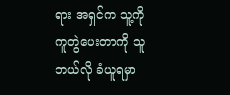ရား အရှင်က သူ့ကို ကူတွဲပေးတာကို သူ ဘယ်လို ခံယူရမှာ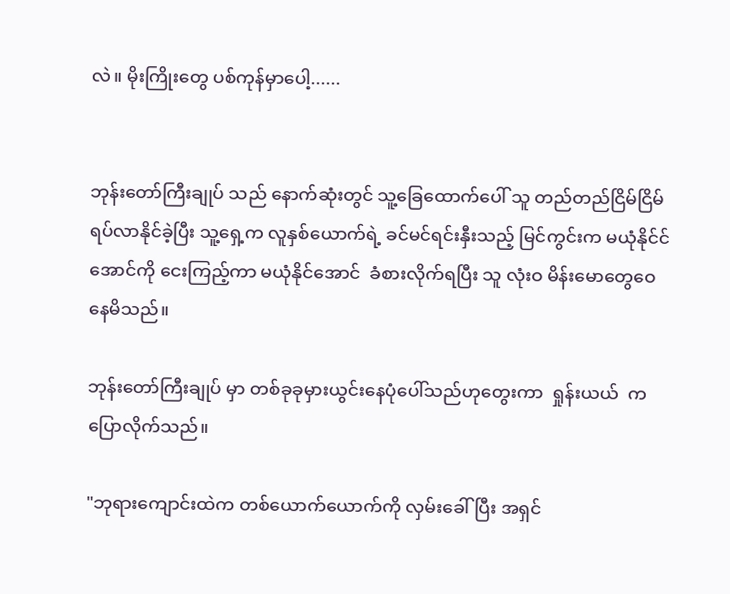လဲ။ မိုးကြိုးတွေ ပစ်ကုန်မှာပေါ့......


ဘုန်းတော်ကြီးချုပ် သည် နောက်ဆုံးတွင် သူ့ခြေထောက်ပေါ် သူ တည်တည်ငြိမ်ငြိမ် ရပ်လာနိုင်ခဲ့ပြီး သူ့ရှေ့က လူနှစ်ယောက်ရဲ့ ခင်မင်ရင်းနှီးသည့် မြင်ကွင်းက မယုံနိုင်င်အောင်ကို ငေးကြည့်ကာ မယုံနိုင်အောင်  ခံစားလိုက်ရပြီး သူ လုံးဝ မိန်းမောတွေဝေနေမိသည်။

ဘုန်းတော်ကြီးချုပ် မှာ တစ်ခုခုမှားယွင်းနေပုံပေါ်သည်ဟုတွေးကာ  ရှုန်းယယ်  က  ပြောလိုက်သည်။

"ဘုရားကျောင်းထဲက တစ်ယောက်ယောက်ကို လှမ်းခေါ်ပြီး အရှင်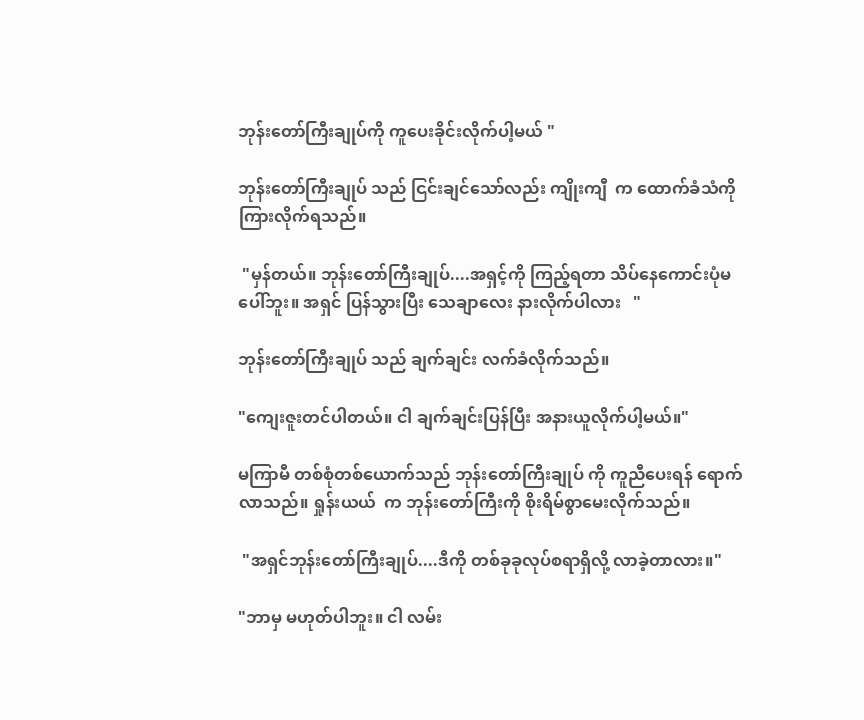ဘုန်းတော်ကြီးချုပ်ကို ကူပေးခိုင်းလိုက်ပါ့မယ် "

ဘုန်းတော်ကြီးချုပ် သည် ငြင်းချင်သော်လည်း ကျိုးကျီ  က ထောက်ခံသံကို ကြားလိုက်ရသည်။

 "မှန်တယ်။ ဘုန်းတော်ကြီးချုပ်....အရှင့်ကို ကြည့်ရတာ သိပ်နေကောင်းပုံမပေါ်ဘူး။ အရှင် ပြန်သွားပြီး သေချာလေး နားလိုက်ပါလား   "

ဘုန်းတော်ကြီးချုပ် သည် ချက်ချင်း လက်ခံလိုက်သည်။

"ကျေးဇူးတင်ပါတယ်။ ငါ ချက်ချင်းပြန်ပြီး အနားယူလိုက်ပါ့မယ်။"

မကြာမီ တစ်စုံတစ်ယောက်သည် ဘုန်းတော်ကြီးချုပ် ကို ကူညီပေးရန် ရောက်လာသည်။ ရှုန်းယယ်  က ဘုန်းတော်ကြီးကို စိုးရိမ်စွာမေးလိုက်သည်။

 "အရှင်ဘုန်းတော်ကြီးချုပ်....ဒီကို တစ်ခုခုလုပ်စရာရှိလို့ လာခဲ့တာလား။"

"ဘာမှ မဟုတ်ပါဘူး။ ငါ လမ်း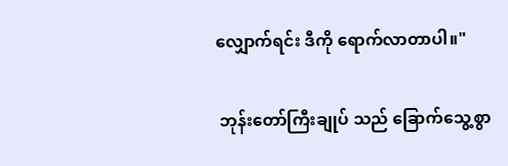လျှောက်ရင်း ဒီကို ရောက်လာတာပါ။"

 ဘုန်းတော်ကြီးချုပ် သည် ခြောက်သွေ့စွာ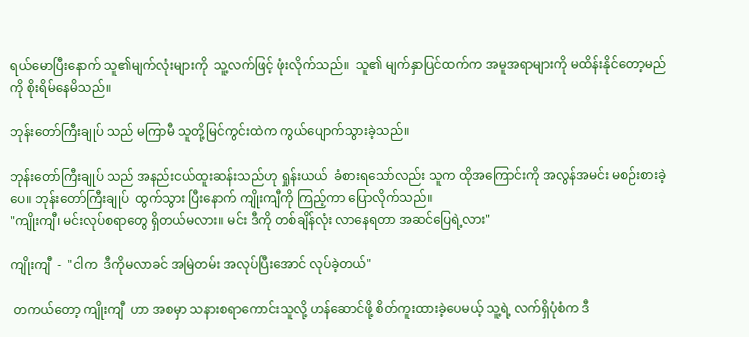ရယ်မောပြီးနောက် သူ၏မျက်လုံးများကို  သူ့လက်ဖြင့် ဖုံးလိုက်သည်။  သူ၏ မျက်နှာပြင်ထက်က အမူအရာများကို မထိန်းနိုင်တော့မည်ကို စိုးရိမ်နေမိသည်။

ဘုန်းတော်ကြီးချုပ် သည် မကြာမီ သူတို့မြင်ကွင်းထဲက ကွယ်ပျောက်သွားခဲ့သည်။

ဘုန်းတော်ကြီးချုပ် သည် အနည်းငယ်ထူးဆန်းသည်ဟု ရှုန်းယယ်  ခံစားရသော်လည်း သူက ထိုအကြောင်းကို အလွန်အမင်း မစဉ်းစားခဲ့ပေ။ ဘုန်းတော်ကြီးချုပ်  ထွက်သွား ပြီးနောက် ကျိုးကျီကို ကြည့်ကာ ပြောလိုက်သည်။
"ကျိုးကျီ၊ မင်းလုပ်စရာတွေ ရှိတယ်မလား။ မင်း ဒီကို တစ်ချိန်လုံး လာနေရတာ အဆင်ပြေရဲ့လား"

ကျိုးကျီ  -  "ငါက  ဒီကိုမလာခင် အမြဲတမ်း အလုပ်ပြီးအောင် လုပ်ခဲ့တယ်"

 တကယ်တော့ ကျိုးကျီ  ဟာ အစမှာ သနားစရာကောင်းသူလို့ ဟန်ဆောင်ဖို့ စိတ်ကူးထားခဲ့ပေမယ့် သူ့ရဲ့ လက်ရှိပုံစံက ဒီ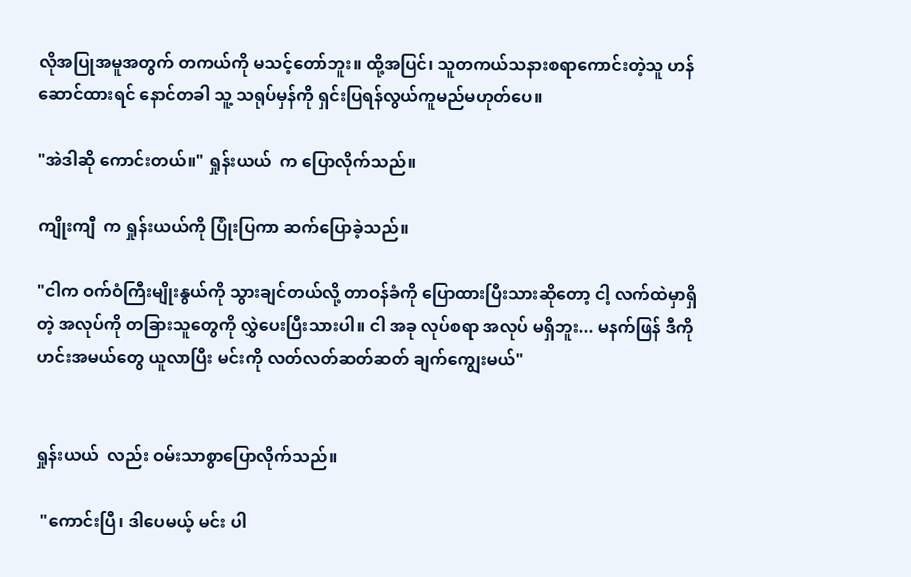လိုအပြုအမူအတွက် တကယ်ကို မသင့်တော်ဘူး။ ထို့အပြင်၊ သူတကယ်သနားစရာကောင်းတဲ့သူ ဟန်ဆောင်ထားရင် နောင်တခါ သူ့ သရုပ်မှန်ကို ရှင်းပြရန်လွယ်ကူမည်မဟုတ်ပေ။

"အဲဒါဆို ကောင်းတယ်။" ရှုန်းယယ်  က ပြောလိုက်သည်။

ကျိုးကျီ  က ရှုန်းယယ်ကို ပြုံးပြကာ ဆက်ပြောခဲ့သည်။

"ငါက ဝက်ဝံကြီးမျိုးနွယ်ကို သွားချင်တယ်လို့ တာဝန်ခံကို ပြောထားပြီးသားဆိုတော့ ငါ့ လက်ထဲမှာရှိတဲ့ အလုပ်ကို တခြားသူတွေကို လွှဲပေးပြီးသားပါ။ ငါ အခု လုပ်စရာ အလုပ် မရှိဘူး... မနက်ဖြန် ဒီကို ဟင်းအမယ်တွေ ယူလာပြီး မင်းကို လတ်လတ်ဆတ်ဆတ် ချက်ကျွေးမယ်"


ရှုန်းယယ်  လည်း ဝမ်းသာစွာပြောလိုက်သည်။

 "ကောင်းပြီ၊ ဒါပေမယ့် မင်း ပါ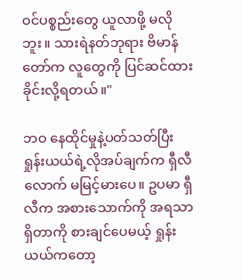ဝင်ပစ္စည်းတွေ ယူလာဖို့ မလိုဘူး။ သားရဲနတ်ဘုရား ဗိမာန်တော်က လူတွေကို ပြင်ဆင်ထားခိုင်းလို့ရတယ်။"

ဘဝ နေထိုင်မှုနဲ့ပတ်သတ်ပြီး ရှုန်းယယ်ရဲ့လိုအပ်ချက်က ရှီလီလောက် မမြင့်မားပေ။ ဥပမာ ရှီလီက အစားသောက်ကို အရသာရှိတာကို စားချင်ပေမယ့် ရှုန်းယယ်ကတော့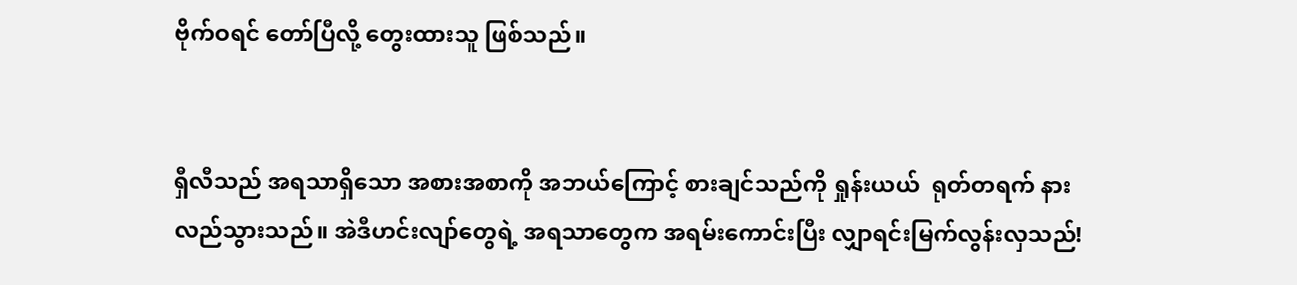ဗိုက်ဝရင် တော်ပြီလို့ တွေးထားသူ ဖြစ်သည်။


ရှီလီသည် အရသာရှိသော အစားအစာကို အဘယ်ကြောင့် စားချင်သည်ကို ရှုန်းယယ်  ရုတ်တရက် နားလည်သွားသည်။ အဲဒီဟင်းလျာ်တွေရဲ့ အရသာတွေက အရမ်းကောင်းပြီး လျှာရင်းမြက်လွန်းလှသည်!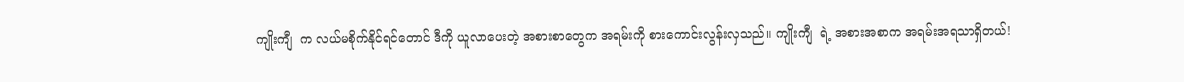ကျိုးကျီ  က လယ်မစိုက်နိုင်ရင်တောင် ဒီကို ယူလာပေးတဲ့ အစားစာတွေက အရမ်းကို စားကောင်းလွန်းလှသည်။ ကျိုးကျီ  ရဲ့ အစားအစာက အရမ်းအရသာရှိတယ်!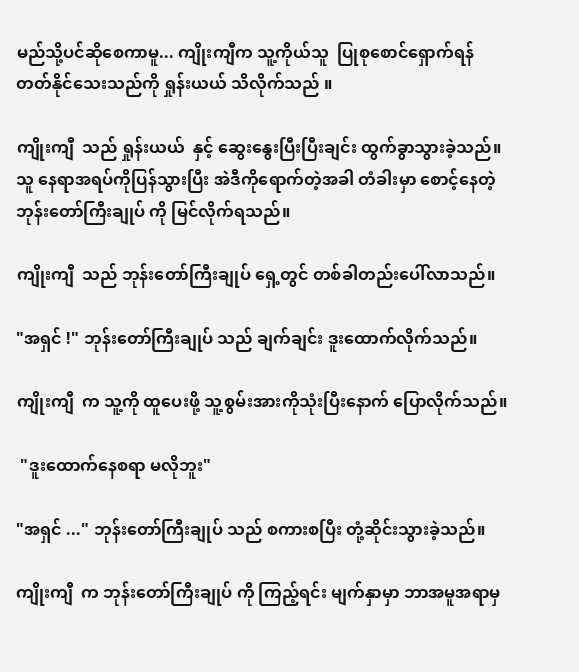မည်သို့ပင်ဆိုစေကာမူ... ကျိုးကျီက သူ့ကိုယ်သူ  ပြုစုစောင်ရှောက်ရန် တတ်နိုင်သေးသည်ကို ရှုန်းယယ် သိလိုက်သည် ။

ကျိုးကျီ  သည် ရှုန်းယယ်  နှင့် ဆွေးနွေးပြီးပြီးချင်း ထွက်ခွာသွားခဲ့သည်။ သူ နေရာအရပ်ကိုပြန်သွားပြီး အဲဒီကိုရောက်တဲ့အခါ တံခါးမှာ စောင့်နေတဲ့ ဘုန်းတော်ကြီးချုပ် ကို မြင်လိုက်ရသည်။

ကျိုးကျီ  သည် ဘုန်းတော်ကြီးချုပ် ရှေ့တွင် တစ်ခါတည်းပေါ်လာသည်။

"အရှင် !" ဘုန်းတော်ကြီးချုပ် သည် ချက်ချင်း ဒူးထောက်လိုက်သည်။

ကျိုးကျီ  က သူ့ကို ထူပေးဖို့ သူ့စွမ်းအားကိုသုံးပြီးနောက် ပြောလိုက်သည်။

 "ဒူးထောက်နေစရာ မလိုဘူး"

"အရှင် ..." ဘုန်းတော်ကြီးချုပ် သည် စကားစပြီး တုံ့ဆိုင်းသွားခဲ့သည်။

ကျိုးကျီ  က ဘုန်းတော်ကြီးချုပ် ကို ကြည့်ရင်း မျက်နှာမှာ ဘာအမူအရာမှ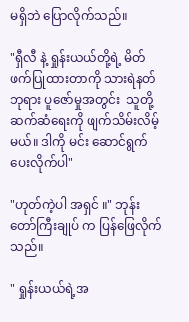မရှိဘဲ ပြောလိုက်သည်။

"ရှီလီ နဲ့ ရှုန်းယယ်တို့ရဲ့ မိတ်ဖက်ပြုထားတာကို သားရဲနတ်ဘုရား ပူဇော်မှုအတွင်း  သူတို့ ဆက်ဆံရေးကို ဖျက်သိမ်းလိမ့်မယ်။ ဒါကို မင်း ဆောင်ရွက်ပေးလိုက်ပါ"

"ဟုတ်ကဲ့ပါ အရှင် ။" ဘုန်းတော်ကြီးချုပ် က ပြန်ဖြေလိုက်သည်။

" ရှုန်းယယ်ရဲ့အ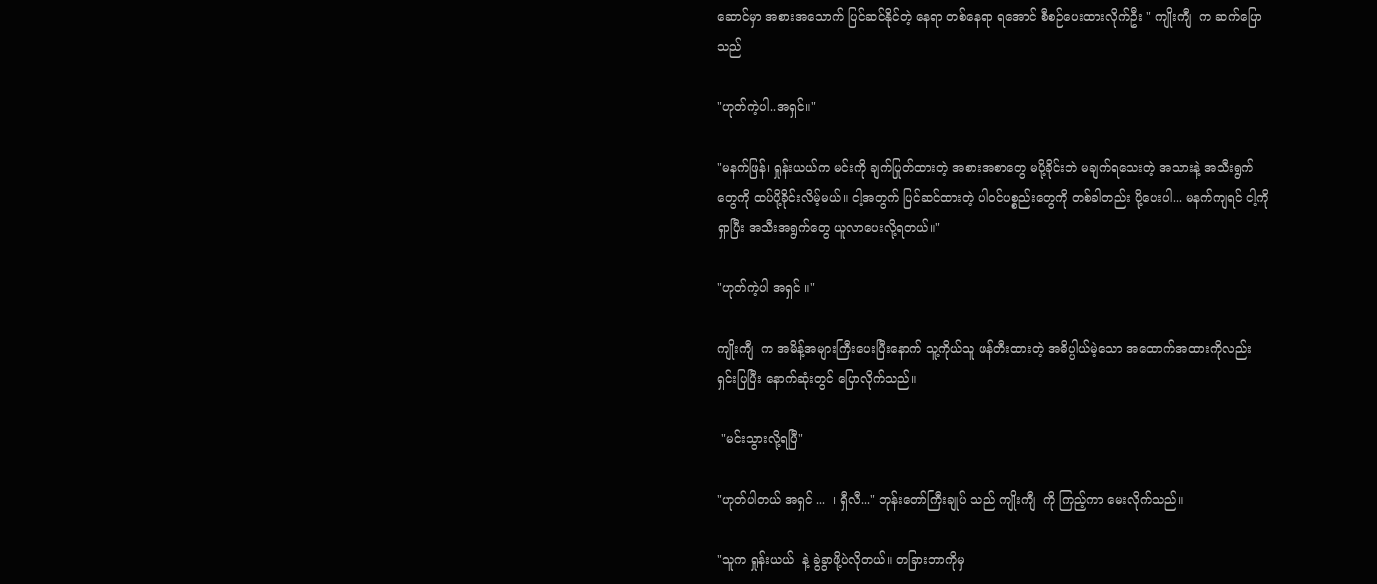ဆောင်မှာ အစားအသောက် ပြင်ဆင်နိုင်တဲ့ နေရာ တစ်နေရာ ရအောင် စီစဉ်ပေးထားလိုက်ဦး " ကျိုးကျီ  က ဆက်ပြောသည်

"ဟုတ်ကဲ့ပါ..အရှင်။"

"မနက်ဖြန်၊ ရှုန်းယယ်က မင်းကို ချက်ပြုတ်ထားတဲ့ အစားအစာတွေ မပို့ခိုင်းဘဲ မချက်ရသေးတဲ့ အသားနဲ့ အသီးရွက်တွေကို ထပ်ပို့ခိုင်းလိမ့်မယ်။ ငါ့အတွက် ပြင်ဆင်ထားတဲ့ ပါဝင်ပစ္စည်းတွေကို တစ်ခါတည်း ပို့ပေးပါ... မနက်ကျရင် ငါ့ကိုရှာပြီး အသီးအရွက်တွေ ယူလာပေးလို့ရတယ်။"

"ဟုတ်ကဲ့ပါ အရှင် ။"

ကျိုးကျီ  က အမိန့်အများကြီးပေးပြီးနောက် သူ့ကိုယ်သူ ဖန်တီးထားတဲ့ အဓိပ္ပါယ်မဲ့သော အထောက်အထားကိုလည်း ရှင်းပြပြီး နောက်ဆုံးတွင် ပြောလိုက်သည်။

 "မင်းသွားလို့ရပြီ"

"ဟုတ်ပါတယ် အရှင် ...  ၊ ရှီလီ..." ဘုန်းတော်ကြီးချုပ် သည် ကျိုးကျီ  ကို ကြည့်ကာ မေးလိုက်သည်။

"သူက ရှုန်းယယ်  နဲ့ ခွဲခွာဖို့ပဲလိုတယ်။ တခြားဘာကိုမှ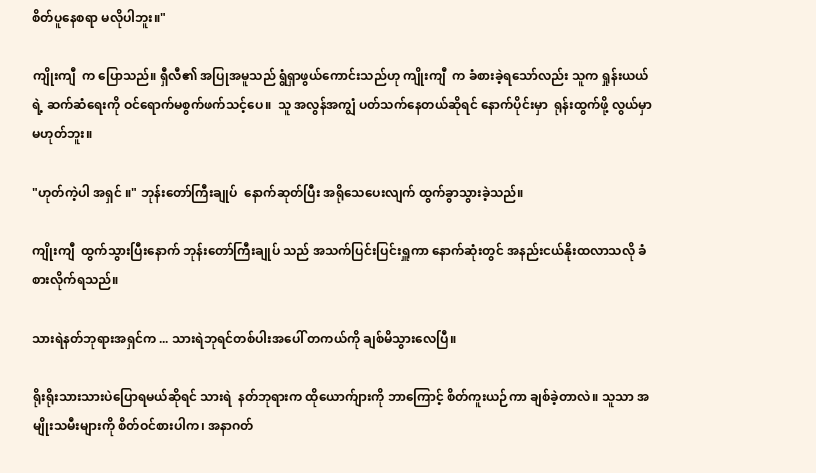စိတ်ပူနေစရာ မလိုပါဘူး။"

ကျိုးကျီ  က ပြောသည်။ ရှီလီ၏ အပြုအမူသည် ရွံရှာဖွယ်ကောင်းသည်ဟု ကျိုးကျီ  က ခံစားခဲ့ရသော်လည်း သူက ရှုန်းယယ်ရဲ့ ဆက်ဆံရေးကို ဝင်ရောက်မစွက်ဖက်သင့်ပေ။  သူ အလွန်အကျွံ ပတ်သက်နေတယ်ဆိုရင် နောက်ပိုင်းမှာ  ရုန်းထွက်ဖို့ လွယ်မှာ မဟုတ်ဘူး။

"ဟုတ်ကဲ့ပါ အရှင် ။" ဘုန်းတော်ကြီးချုပ်  နောက်ဆုတ်ပြီး အရိုသေပေးလျက် ထွက်ခွာသွားခဲ့သည်။

ကျိုးကျီ  ထွက်သွားပြီးနောက် ဘုန်းတော်ကြီးချုပ် သည် အသက်ပြင်းပြင်းရှူကာ နောက်ဆုံးတွင် အနည်းငယ်နိုးထလာသလို ခံစားလိုက်ရသည်။

သားရဲနတ်ဘုရားအရှင်က ... သားရဲဘုရင်တစ်ပါးအပေါ် တကယ်ကို ချစ်မိသွားလေပြီ။

ရိုးရိုးသားသားပဲပြောရမယ်ဆိုရင် သားရဲ  နတ်ဘုရားက ထိုယောက်ျားကို ဘာကြောင့် စိတ်ကူးယဉ်ကာ ချစ်ခဲ့တာလဲ။ သူသာ အမျိုးသမီးများကို စိတ်ဝင်စားပါက၊ အနာဂတ်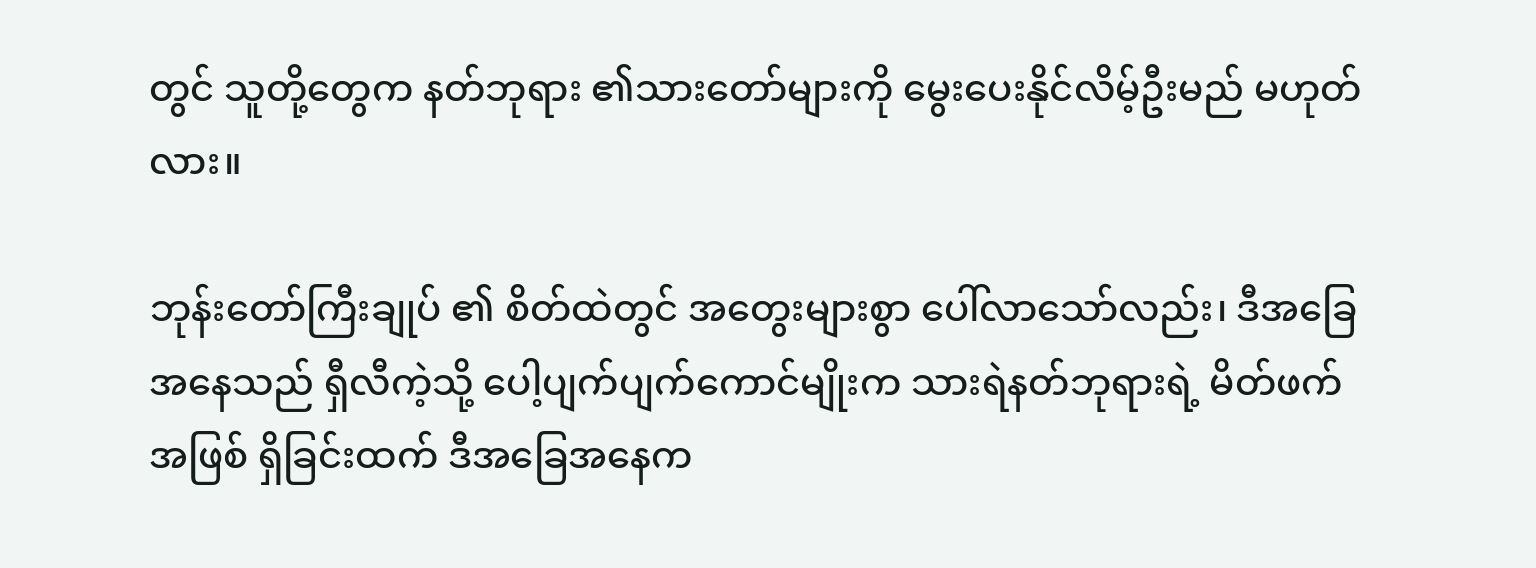တွင် သူတို့တွေက နတ်ဘုရား ၏သားတော်များကို မွေးပေးနိုင်လိမ့်ဦးမည် မဟုတ်လား။

ဘုန်းတော်ကြီးချုပ် ၏ စိတ်ထဲတွင် အတွေးများစွာ ပေါ်လာသော်လည်း၊ ဒီအခြေအနေသည် ရှီလီကဲ့သို့ ပေါ့ပျက်ပျက်ကောင်မျိုးက သားရဲနတ်ဘုရားရဲ့ မိတ်ဖက်အဖြစ် ရှိခြင်းထက် ဒီအခြေအနေက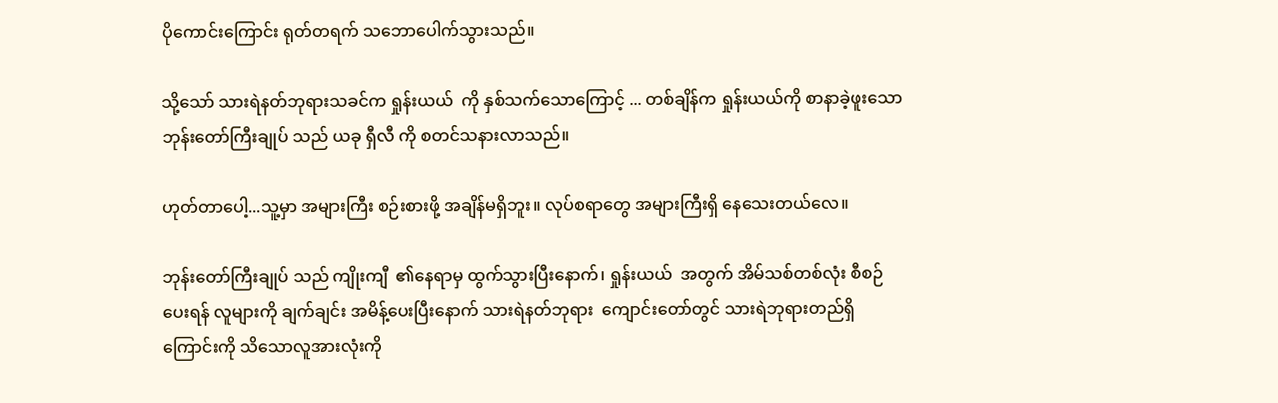ပိုကောင်းကြောင်း ရုတ်တရက် သဘောပေါက်သွားသည်။

သို့သော် သားရဲနတ်ဘုရားသခင်က ရှုန်းယယ်  ကို နှစ်သက်သောကြောင့် ... တစ်ချိန်က ရှုန်းယယ်ကို စာနာခဲ့ဖူးသော ဘုန်းတော်ကြီးချုပ် သည် ယခု ရှီလီ ကို စတင်သနားလာသည်။

ဟုတ်တာပေါ့...သူ့မှာ အများကြီး စဉ်းစားဖို့ အချိန်မရှိဘူး။ လုပ်စရာတွေ အများကြီးရှိ နေသေးတယ်လေ။

ဘုန်းတော်ကြီးချုပ် သည် ကျိုးကျီ  ၏နေရာမှ ထွက်သွားပြီးနောက်၊ ရှုန်းယယ်  အတွက် အိမ်သစ်တစ်လုံး စီစဉ်ပေးရန် လူများကို ချက်ချင်း အမိန့်ပေးပြီးနောက် သားရဲနတ်ဘုရား  ကျောင်းတော်တွင် သားရဲဘုရားတည်ရှိကြောင်းကို သိသောလူအားလုံးကို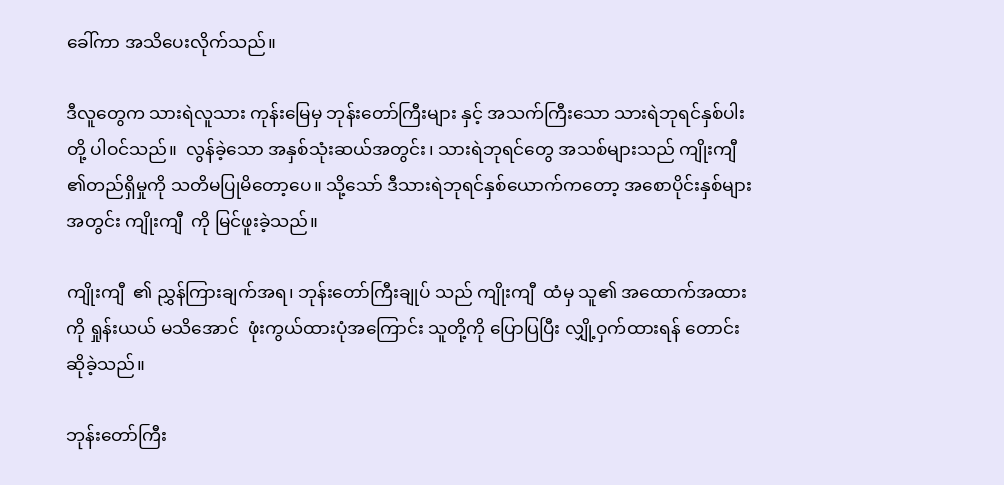ခေါ်ကာ အသိပေးလိုက်သည်။

ဒီလူတွေက သားရဲလူသား ကုန်းမြေမှ ဘုန်းတော်ကြီးများ နှင့် အသက်ကြီးသော သားရဲဘုရင်နှစ်ပါးတို့ ပါဝင်သည်။  လွန်ခဲ့သော အနှစ်သုံးဆယ်အတွင်း၊ သားရဲဘုရင်တွေ အသစ်များသည် ကျိုးကျီ  ၏တည်ရှိမှုကို သတိမပြုမိတော့ပေ။ သို့သော် ဒီသားရဲဘုရင်နှစ်ယောက်ကတော့ အစောပိုင်းနှစ်များအတွင်း ကျိုးကျီ  ကို မြင်ဖူးခဲ့သည်။

ကျိုးကျီ  ၏ ညွှန်ကြားချက်အရ၊ ဘုန်းတော်ကြီးချုပ် သည် ကျိုးကျီ  ထံမှ သူ၏ အထောက်အထားကို ရှုန်းယယ် မသိအောင်  ဖုံးကွယ်ထားပုံအကြောင်း သူတို့ကို ပြောပြပြီး လျှို့ဝှက်ထားရန် တောင်းဆိုခဲ့သည်။

ဘုန်းတော်ကြီး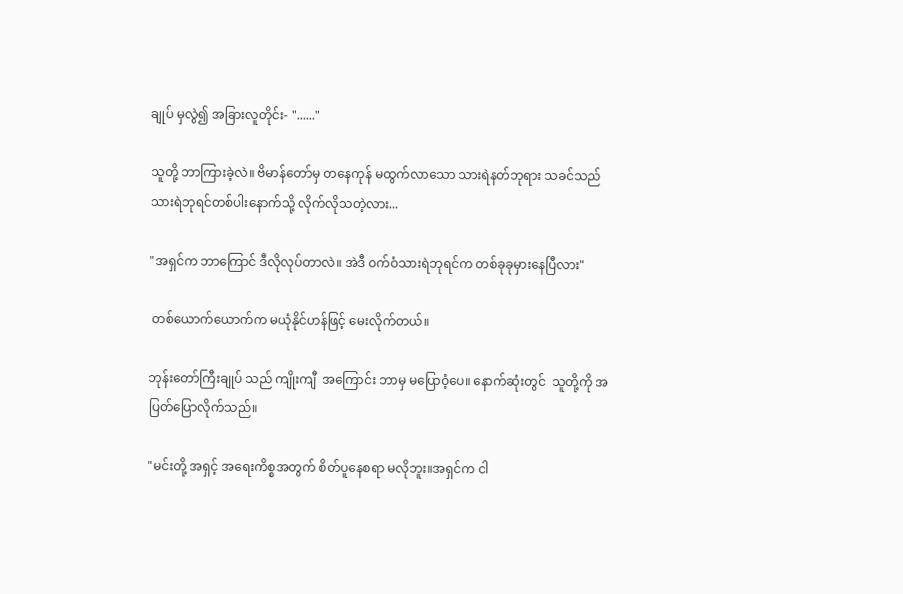ချုပ် မှလွဲ၍ အခြားလူတိုင်း- "......"

သူတို့ ဘာကြားခဲ့လဲ။ ဗိမာန်တော်မှ တနေကုန် မထွက်လာသော သားရဲနတ်ဘုရား သခင်သည် သားရဲဘုရင်တစ်ပါးနောက်သို့ လိုက်လိုသတဲ့လား...

"အရှင်က ဘာကြောင် ဒီလိုလုပ်တာလဲ။ အဲဒီ ဝက်ဝံသားရဲဘုရင်က တစ်ခုခုမှားနေပြီလား"

 တစ်ယောက်ယောက်က မယုံနိုင်ဟန်ဖြင့် မေးလိုက်တယ်။

ဘုန်းတော်ကြီးချုပ် သည် ကျိုးကျီ  အကြောင်း ဘာမှ မပြောဝံ့ပေ။ နောက်ဆုံးတွင်  သူတို့ကို အပြတ်ပြောလိုက်သည်။

"မင်းတို့ အရှင့် အရေးကိစ္စအတွက် စိတ်ပူနေစရာ မလိုဘူး။အရှင်က ငါ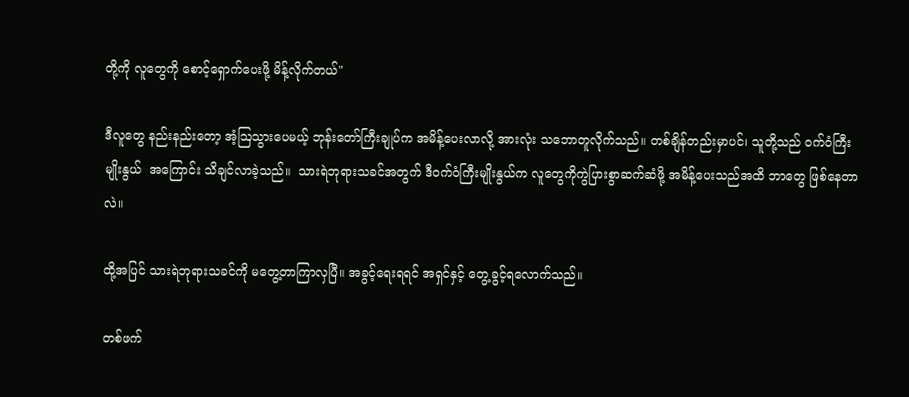တို့ကို လူတွေကို စောင့်ရှောက်ပေးဖို့ မိန့်လိုက်တယ်"

ဒီလူတွေ နည်းနည်းတော့ အံ့ဩသွားပေမယ့် ဘုန်းတော်ကြီးချုပ်က အမိန့်ပေးလာလို့ အားလုံး သဘောတူလိုက်သည်။ တစ်ချိန်တည်းမှာပင်၊ သူတို့သည် ဝက်ဝံကြီး မျိုးနွယ်  အကြောင်း သိချင်လာခဲ့သည်။  သားရဲဘုရားသခင်အတွက် ဒီဝက်ဝံကြီးမျိုးနွယ်က လူတွေကိုကွဲပြားစွာဆက်ဆံဖို့ အမိန့်ပေးသည်အထိ ဘာတွေ ဖြစ်နေတာလဲ။

ထို့အပြင် သားရဲဘုရားသခင်ကို မတွေ့တာကြာလှပြီ။ အခွင့်ရေးရရင် အရှင်နှင့် တွေ့ခွင့်ရလောက်သည်။

တစ်ဖက်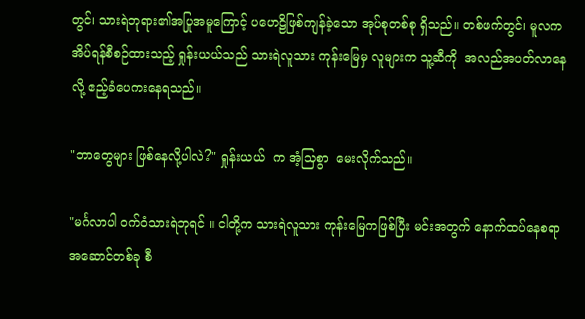တွင်၊ သားရဲဘုရား၏အပြုအမူကြောင့် ပဟေဠိဖြစ်ကျန်ခဲ့သော အုပ်စုတစ်စု ရှိသည်။ တစ်ဖက်တွင်၊ မူလက အိပ်ရန်စီစဉ်ထားသည့် ရှုန်းယယ်သည် သားရဲလူသား ကုန်းမြေမှ လူများက သူ့ဆီကို  အလည်အပတ်လာနေလို့ ဧည့်ခံပေကးနေရသည်။

"ဘာတွေများ ဖြစ်နေလို့ပါလဲ?" ရှုန်းယယ်  က အံ့သြစွာ  မေးလိုက်သည်။

"မင်္ဂလာပါ ဝက်ဝံသားရဲဘုရင် ။ ငါတို့က သားရဲလူသား ကုန်းမြေကဖြစ်ပြီး မင်းအတွက် နောက်ထပ်နေစရာ အဆောင်တစ်ခု စီ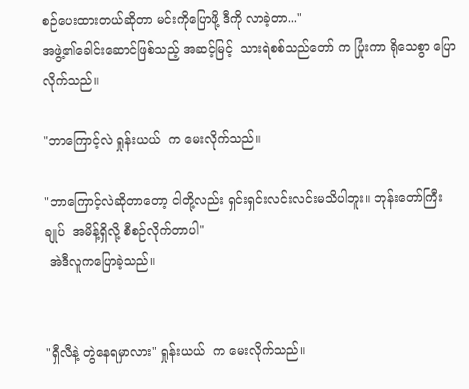စဉ်ပေးထားတယ်ဆိုတာ မင်းကိုပြောဖို့ ဒီကို လာခဲ့တာ..."
အဖွဲ့၏ခေါင်းဆောင်ဖြစ်သည့် အဆင့်မြင့်  သားရဲစစ်သည်တော် က ပြုံးကာ ရိုသေစွာ ပြောလိုက်သည်။

"ဘာကြောင့်လဲ ရှုန်းယယ်  က မေးလိုက်သည်။

"ဘာကြောင့်လဲဆိုတာတော့ ငါတို့လည်း ရှင်းရှင်းလင်းလင်းမသိပါဘူး။ ဘုန်းတော်ကြီးချုပ်  အမိန့်ရှိလို့ စီစဉ်လိုက်တာပါ"
 အဲဒီလူကပြောခဲ့သည်။


"ရှီလီနဲ့ တွဲနေရမှာလား" ရှုန်းယယ်  က မေးလိုက်သည်။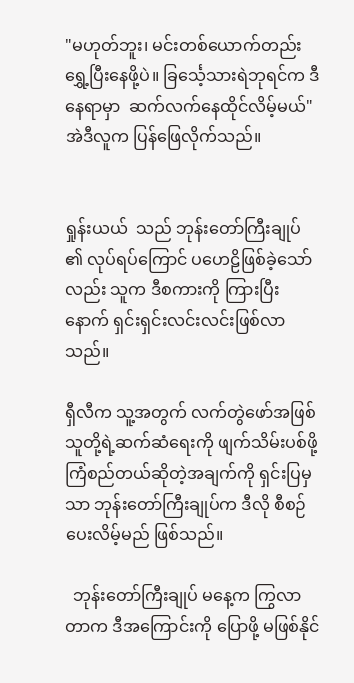"မဟုတ်ဘူး၊ မင်းတစ်ယောက်တည်း ရွှေ့ပြီးနေဖို့ပဲ။ ခြင်္သေ့သားရဲဘုရင်က ဒီနေရာမှာ  ဆက်လက်နေထိုင်လိမ့်မယ်" အဲဒီလူက ပြန်ဖြေလိုက်သည်။


ရှုန်းယယ်  သည် ဘုန်းတော်ကြီးချုပ် ၏ လုပ်ရပ်ကြောင် ပဟေဠိဖြစ်ခဲ့သော်လည်း သူက ဒီစကားကို ကြားပြီးနောက် ရှင်းရှင်းလင်းလင်းဖြစ်လာသည်။

ရှီလီက သူ့အတွက် လက်တွဲဖော်အဖြစ် သူတို့ရဲ့ဆက်ဆံရေးကို ဖျက်သိမ်းပစ်ဖို့ ကြံစည်တယ်ဆိုတဲ့အချက်ကို ရှင်းပြမှသာ ဘုန်းတော်ကြီးချုပ်က ဒီလို စီစဉ်ပေးလိမ့်မည် ဖြစ်သည်။

  ဘုန်းတော်ကြီးချုပ် မနေ့က ကြွလာတာက ဒီအကြောင်းကို ပြောဖို့ မဖြစ်နိုင်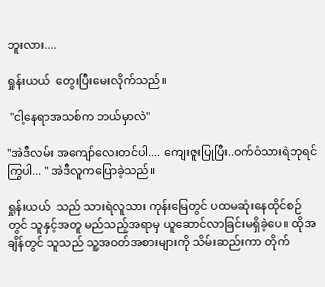ဘူးလား....

ရှုန်းယယ်  တွေးပြီးမေးလိုက်သည်။

 "ငါ့နေရာအသစ်က ဘယ်မှာလဲ"

"အဲဒီလမ်း အကျော်လေးတင်ပါ.... ကျေးဇူးပြုပြီး..ဝက်ဝံသားရဲဘုရင် ကြွပါ... " အဲဒီလူကပြောခဲ့သည်။

ရှုန်းယယ်  သည် သားရဲလူသား ကုန်းမြေတွင် ပထမဆုံးနေထိုင်စဉ်တွင် သူနှင့်အတူ မည်သည့်အရာမှ ယူဆောင်လာခြင်းမရှိခဲ့ပေ။ ထိုအချိန်တွင် သူသည် သူ့အဝတ်အစားများကို သိမ်းဆည်းကာ တိုက်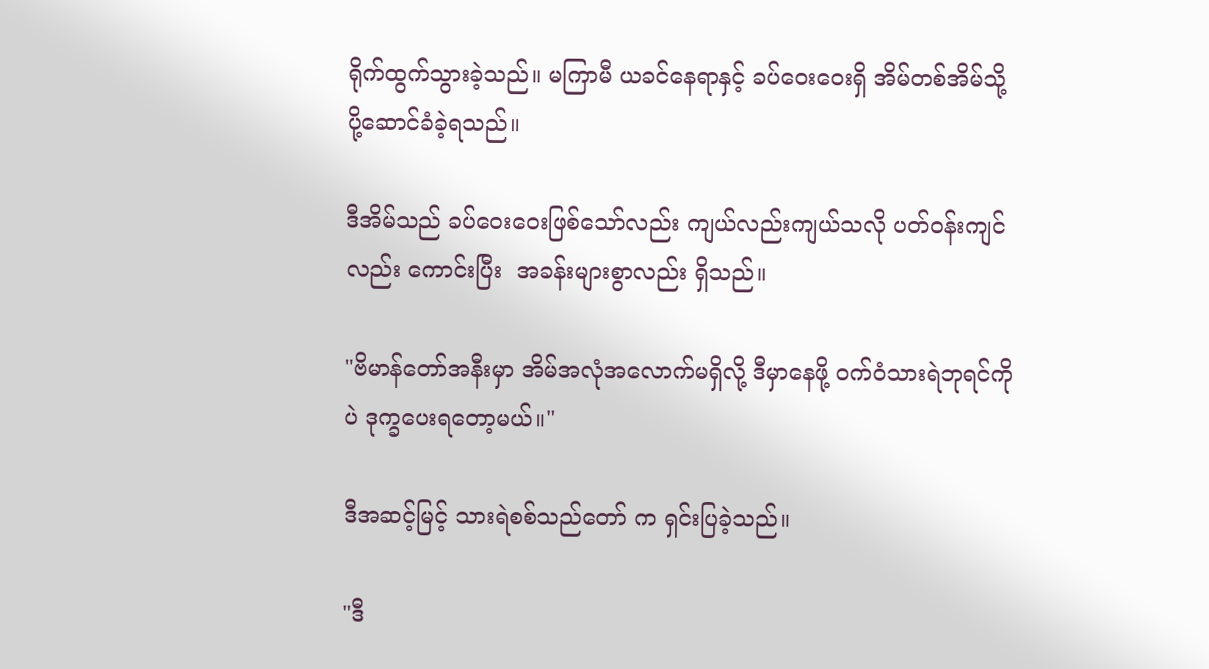ရိုက်ထွက်သွားခဲ့သည်။ မကြာမီ ယခင်နေရာနှင့် ခပ်ဝေးဝေးရှိ အိမ်တစ်အိမ်သို့ ပို့ဆောင်ခံခဲ့ရသည်။

ဒီအိမ်သည် ခပ်ဝေးဝေးဖြစ်သော်လည်း ကျယ်လည်းကျယ်သလို ပတ်ဝန်းကျင်လည်း ကောင်းပြီး  အခန်းများစွာလည်း ရှိသည်။

"ဗိမာန်တော်အနီးမှာ အိမ်အလုံအလောက်မရှိလို့ ဒီမှာနေဖို့ ဝက်ဝံသားရဲဘုရင်ကိုပဲ ဒုက္ခပေးရတော့မယ်။"

ဒီအဆင့်မြင့် သားရဲစစ်သည်တော် က ရှင်းပြခဲ့သည်။

"ဒီ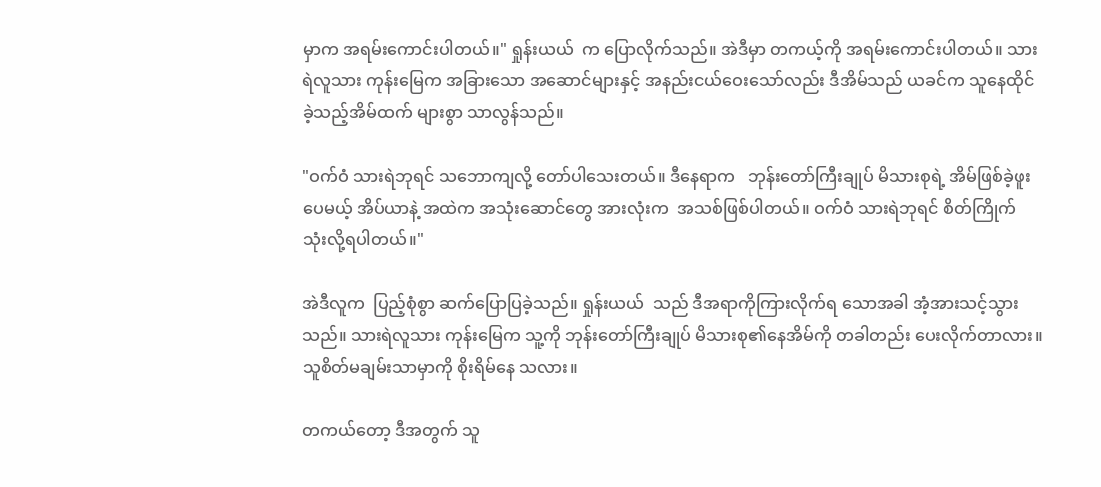မှာက အရမ်းကောင်းပါတယ်။" ရှုန်းယယ်  က ပြောလိုက်သည်။ အဲဒီမှာ တကယ့်ကို အရမ်းကောင်းပါတယ်။ သားရဲလူသား ကုန်းမြေက အခြားသော အဆောင်များနှင့် အနည်းငယ်ဝေးသော်လည်း ဒီအိမ်သည် ယခင်က သူနေထိုင်ခဲ့သည့်အိမ်ထက် များစွာ သာလွန်သည်။

"ဝက်ဝံ သားရဲဘုရင် သဘောကျလို့ တော်ပါသေးတယ်။ ဒီနေရာက   ဘုန်းတော်ကြီးချုပ် မိသားစုရဲ့ အိမ်ဖြစ်ခဲ့ဖူးပေမယ့် အိပ်ယာနဲ့ အထဲက အသုံးဆောင်တွေ အားလုံးက  အသစ်ဖြစ်ပါတယ်။ ဝက်ဝံ သားရဲဘုရင် စိတ်ကြိုက် သုံးလို့ရပါတယ်။"

အဲဒီလူက  ပြည့်စုံစွာ ဆက်ပြောပြခဲ့သည်။ ရှုန်းယယ်  သည် ဒီအရာကိုကြားလိုက်ရ သောအခါ အံ့အားသင့်သွားသည်။ သားရဲလူသား ကုန်းမြေက သူ့ကို ဘုန်းတော်ကြီးချုပ် မိသားစု၏နေအိမ်ကို တခါတည်း ပေးလိုက်တာလား။  သူစိတ်မချမ်းသာမှာကို စိုးရိမ်နေ သလား။

တကယ်တော့ ဒီအတွက် သူ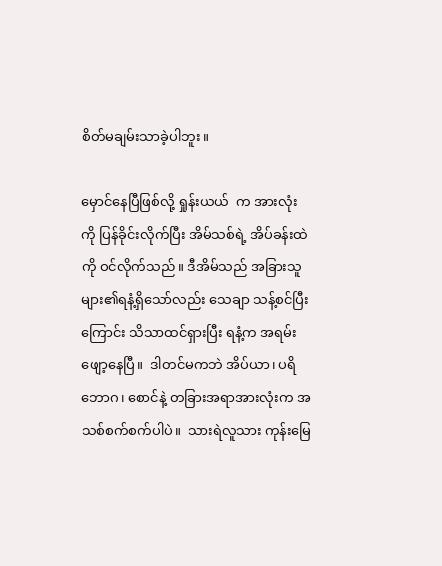စိတ်မချမ်းသာခဲ့ပါဘူး။

မှောင်နေပြီဖြစ်လို့ ရှုန်းယယ်  က အားလုံးကို ပြန်ခိုင်းလိုက်ပြီး အိမ်သစ်ရဲ့ အိပ်ခန်းထဲကို ဝင်လိုက်သည်။ ဒီအိမ်သည် အခြားသူများ၏ရနံ့ရှိသော်လည်း သေချာ သန့်စင်ပြီးကြောင်း သိသာထင်ရှားပြီး ရနံ့က အရမ်းဖျော့နေပြီ။  ဒါတင်မကဘဲ အိပ်ယာ၊ ပရိဘောဂ၊ စောင်နဲ့ တခြားအရာအားလုံးက အသစ်စက်စက်ပါပဲ။  သားရဲလူသား ကုန်းမြေ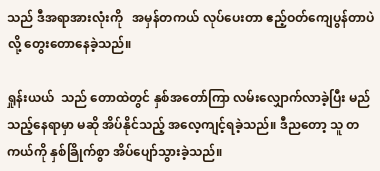သည် ဒီအရာအားလုံးကို   အမှန်တကယ် လုပ်ပေးတာ ဧည့်ဝတ်ကျေပွန်တာပဲလို့ တွေးတောနေခဲ့သည်။

ရှုန်းယယ်  သည် တောထဲတွင် နှစ်အတော်ကြာ လမ်းလျှောက်လာခဲ့ပြီး မည်သည့်နေရာမှာ မဆို အိပ်နိုင်သည့် အလေ့ကျင့်ရခဲ့သည်။ ဒီညတော့ သူ တကယ်ကို နှစ်ခြိုက်စွာ အိပ်ပျော်သွားခဲ့သည်။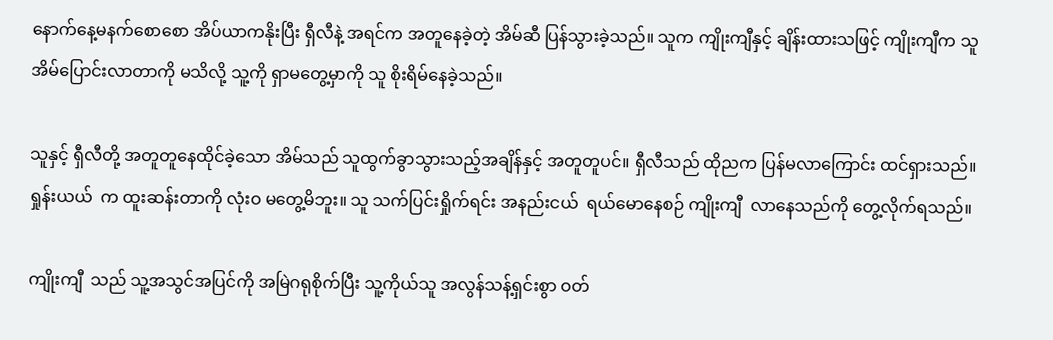နောက်နေ့မနက်စောစော အိပ်ယာကနိုးပြီး ရှီလီနဲ့ အရင်က အတူနေခဲ့တဲ့ အိမ်ဆီ ပြန်သွားခဲ့သည်။ သူက ကျိုးကျီနှင့် ချိန်းထားသဖြင့် ကျိုးကျီက သူ အိမ်ပြောင်းလာတာကို မသိလို့ သူ့ကို ရှာမတွေ့မှာကို သူ စိုးရိမ်နေခဲ့သည်။

သူနှင့် ရှီလီတို့ အတူတူနေထိုင်ခဲ့သော အိမ်သည် သူထွက်ခွာသွားသည့်အချိန်နှင့် အတူတူပင်။ ရှီလီသည် ထိုညက ပြန်မလာကြောင်း ထင်ရှားသည်။ ရှုန်းယယ်  က ထူးဆန်းတာကို လုံးဝ မတွေ့မိဘူး။ သူ သက်ပြင်းရှိုက်ရင်း အနည်းငယ်  ရယ်မောနေစဉ် ကျိုးကျီ  လာနေသည်ကို တွေ့လိုက်ရသည်။

ကျိုးကျီ  သည် သူ့အသွင်အပြင်ကို အမြဲဂရုစိုက်ပြီး သူ့ကိုယ်သူ အလွန်သန့်ရှင်းစွာ ဝတ်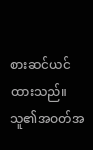စားဆင်ယင်ထားသည်။ သူ၏အဝတ်အ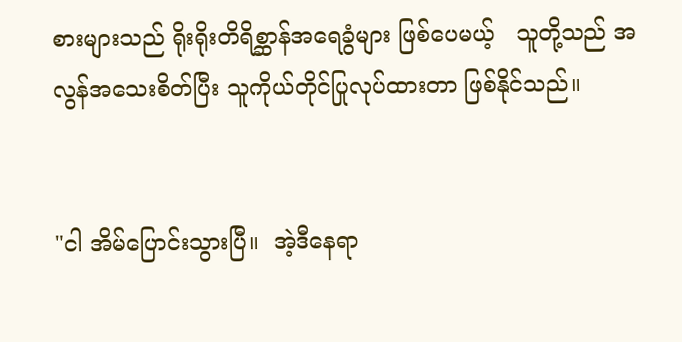စားများသည် ရိုးရိုးတိရိစ္ဆာန်အရေခွံများ ဖြစ်ပေမယ့်   သူတို့သည် အလွန်အသေးစိတ်ပြီး သူကိုယ်တိုင်ပြုလုပ်ထားတာ ဖြစ်နိုင်သည်။


"ငါ အိမ်ပြောင်းသွားပြီ။  အဲ့ဒီနေရာ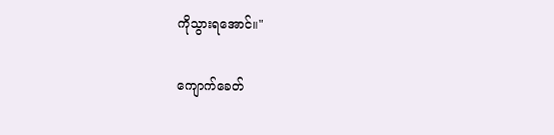ကိုသွားရအောင်။"

ကျောက်ခေတ်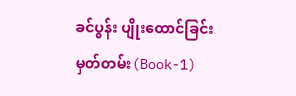ခင်ပွန်း ပျိုးထောင်ခြင်းမှတ်တမ်း(Book-1)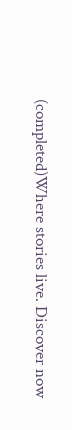(completed)Where stories live. Discover now